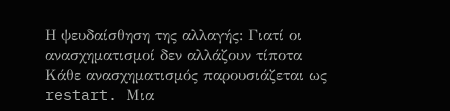Η ψευδαίσθηση της αλλαγής: Γιατί οι ανασχηματισμοί δεν αλλάζουν τίποτα
Κάθε ανασχηματισμός παρουσιάζεται ως restart. Μια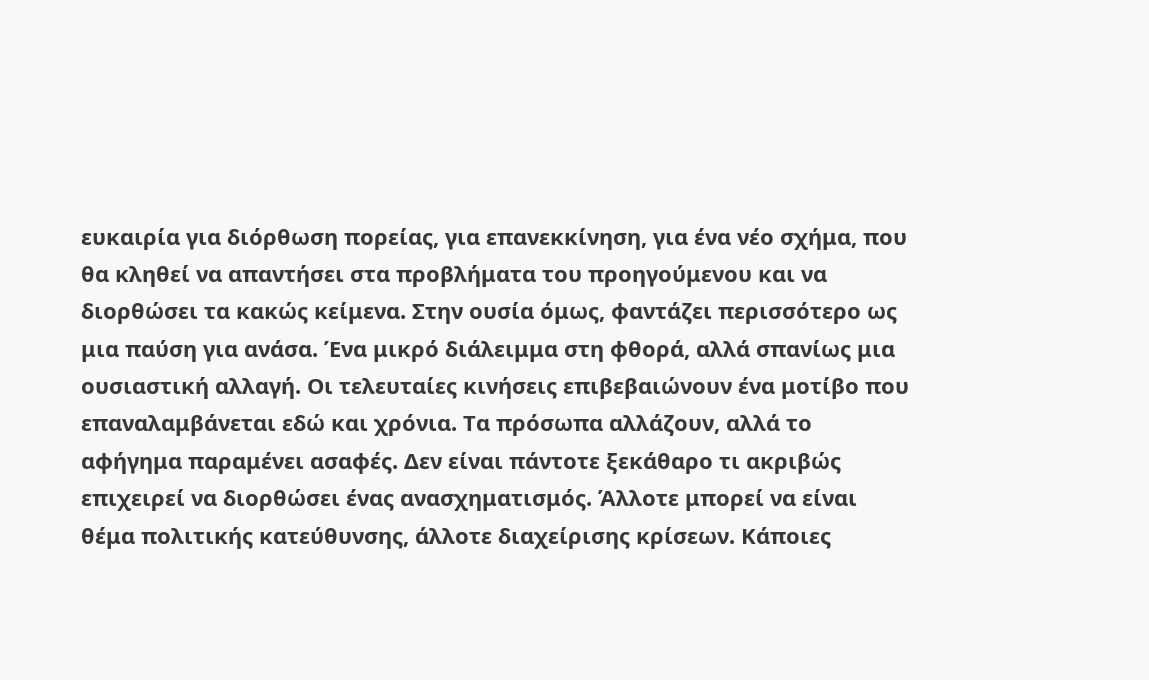ευκαιρία για διόρθωση πορείας, για επανεκκίνηση, για ένα νέο σχήμα, που θα κληθεί να απαντήσει στα προβλήματα του προηγούμενου και να διορθώσει τα κακώς κείμενα. Στην ουσία όμως, φαντάζει περισσότερο ως μια παύση για ανάσα. Ένα μικρό διάλειμμα στη φθορά, αλλά σπανίως μια ουσιαστική αλλαγή. Οι τελευταίες κινήσεις επιβεβαιώνουν ένα μοτίβο που επαναλαμβάνεται εδώ και χρόνια. Τα πρόσωπα αλλάζουν, αλλά το αφήγημα παραμένει ασαφές. Δεν είναι πάντοτε ξεκάθαρο τι ακριβώς επιχειρεί να διορθώσει ένας ανασχηματισμός. Άλλοτε μπορεί να είναι θέμα πολιτικής κατεύθυνσης, άλλοτε διαχείρισης κρίσεων. Κάποιες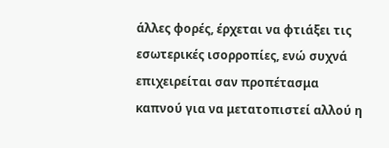άλλες φορές, έρχεται να φτιάξει τις εσωτερικές ισορροπίες, ενώ συχνά επιχειρείται σαν προπέτασμα καπνού για να μετατοπιστεί αλλού η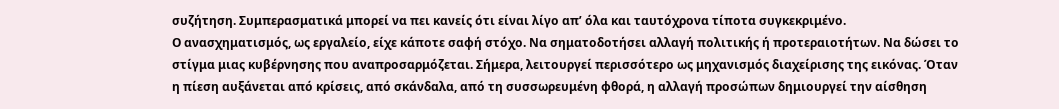συζήτηση. Συμπερασματικά μπορεί να πει κανείς ότι είναι λίγο απ’ όλα και ταυτόχρονα τίποτα συγκεκριμένο.
Ο ανασχηματισμός, ως εργαλείο, είχε κάποτε σαφή στόχο. Να σηματοδοτήσει αλλαγή πολιτικής ή προτεραιοτήτων. Να δώσει το στίγμα μιας κυβέρνησης που αναπροσαρμόζεται. Σήμερα, λειτουργεί περισσότερο ως μηχανισμός διαχείρισης της εικόνας. Όταν η πίεση αυξάνεται από κρίσεις, από σκάνδαλα, από τη συσσωρευμένη φθορά, η αλλαγή προσώπων δημιουργεί την αίσθηση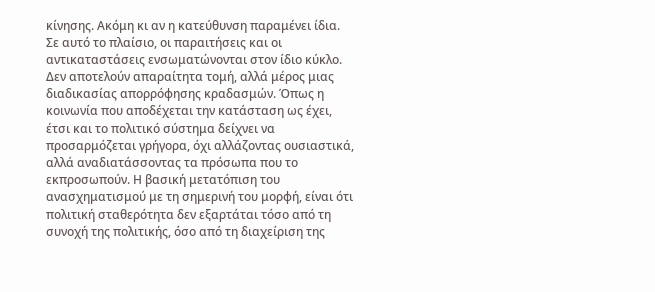κίνησης. Ακόμη κι αν η κατεύθυνση παραμένει ίδια.
Σε αυτό το πλαίσιο, οι παραιτήσεις και οι αντικαταστάσεις ενσωματώνονται στον ίδιο κύκλο. Δεν αποτελούν απαραίτητα τομή, αλλά μέρος μιας διαδικασίας απορρόφησης κραδασμών. Όπως η κοινωνία που αποδέχεται την κατάσταση ως έχει, έτσι και το πολιτικό σύστημα δείχνει να προσαρμόζεται γρήγορα, όχι αλλάζοντας ουσιαστικά, αλλά αναδιατάσσοντας τα πρόσωπα που το εκπροσωπούν. Η βασική μετατόπιση του ανασχηματισμού με τη σημερινή του μορφή, είναι ότι πολιτική σταθερότητα δεν εξαρτάται τόσο από τη συνοχή της πολιτικής, όσο από τη διαχείριση της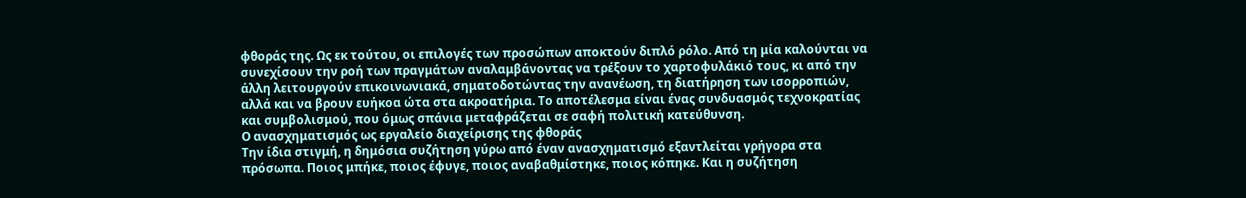φθοράς της. Ως εκ τούτου, οι επιλογές των προσώπων αποκτούν διπλό ρόλο. Από τη μία καλούνται να συνεχίσουν την ροή των πραγμάτων αναλαμβάνοντας να τρέξουν το χαρτοφυλάκιό τους, κι από την άλλη λειτουργούν επικοινωνιακά, σηματοδοτώντας την ανανέωση, τη διατήρηση των ισορροπιών, αλλά και να βρουν ευήκοα ώτα στα ακροατήρια. Το αποτέλεσμα είναι ένας συνδυασμός τεχνοκρατίας και συμβολισμού, που όμως σπάνια μεταφράζεται σε σαφή πολιτική κατεύθυνση.
Ο ανασχηματισμός ως εργαλείο διαχείρισης της φθοράς
Την ίδια στιγμή, η δημόσια συζήτηση γύρω από έναν ανασχηματισμό εξαντλείται γρήγορα στα πρόσωπα. Ποιος μπήκε, ποιος έφυγε, ποιος αναβαθμίστηκε, ποιος κόπηκε. Και η συζήτηση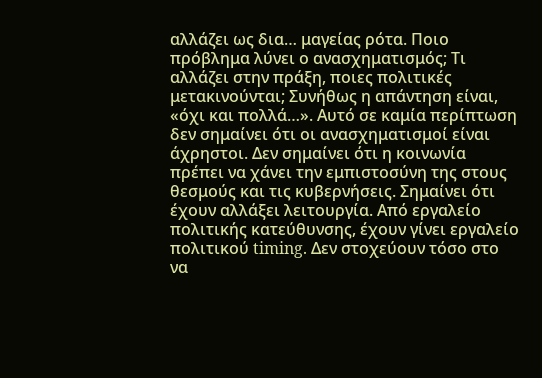αλλάζει ως δια… μαγείας ρότα. Ποιο πρόβλημα λύνει ο ανασχηματισμός; Τι αλλάζει στην πράξη, ποιες πολιτικές μετακινούνται; Συνήθως η απάντηση είναι, «όχι και πολλά…». Αυτό σε καμία περίπτωση δεν σημαίνει ότι οι ανασχηματισμοί είναι άχρηστοι. Δεν σημαίνει ότι η κοινωνία πρέπει να χάνει την εμπιστοσύνη της στους θεσμούς και τις κυβερνήσεις. Σημαίνει ότι έχουν αλλάξει λειτουργία. Από εργαλείο πολιτικής κατεύθυνσης, έχουν γίνει εργαλείο πολιτικού timing. Δεν στοχεύουν τόσο στο να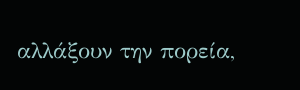αλλάξουν την πορεία,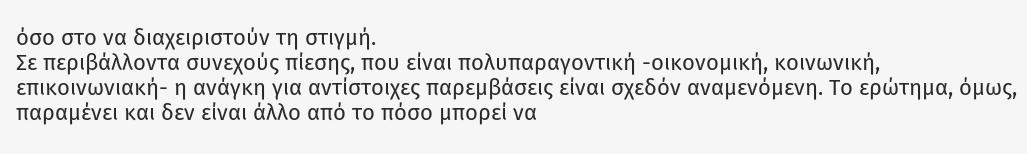όσο στο να διαχειριστούν τη στιγμή.
Σε περιβάλλοντα συνεχούς πίεσης, που είναι πολυπαραγοντική -οικονομική, κοινωνική, επικοινωνιακή- η ανάγκη για αντίστοιχες παρεμβάσεις είναι σχεδόν αναμενόμενη. Το ερώτημα, όμως, παραμένει και δεν είναι άλλο από το πόσο μπορεί να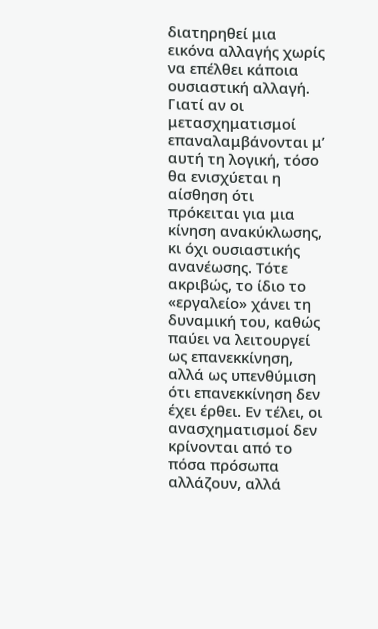διατηρηθεί μια εικόνα αλλαγής χωρίς να επέλθει κάποια ουσιαστική αλλαγή. Γιατί αν οι μετασχηματισμοί επαναλαμβάνονται μ’ αυτή τη λογική, τόσο θα ενισχύεται η αίσθηση ότι πρόκειται για μια κίνηση ανακύκλωσης, κι όχι ουσιαστικής ανανέωσης. Τότε ακριβώς, το ίδιο το «εργαλείο» χάνει τη δυναμική του, καθώς παύει να λειτουργεί ως επανεκκίνηση, αλλά ως υπενθύμιση ότι επανεκκίνηση δεν έχει έρθει. Εν τέλει, οι ανασχηματισμοί δεν κρίνονται από το πόσα πρόσωπα αλλάζουν, αλλά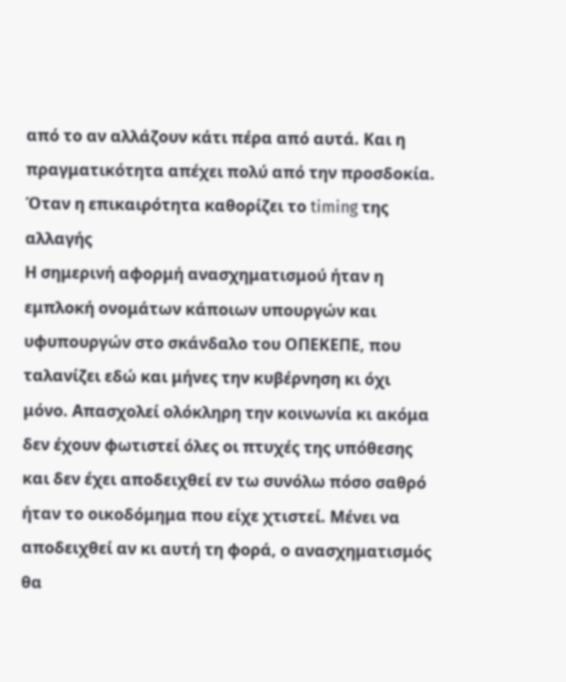από το αν αλλάζουν κάτι πέρα από αυτά. Και η πραγματικότητα απέχει πολύ από την προσδοκία.
Όταν η επικαιρότητα καθορίζει το timing της αλλαγής
Η σημερινή αφορμή ανασχηματισμού ήταν η εμπλοκή ονομάτων κάποιων υπουργών και υφυπουργών στο σκάνδαλο του ΟΠΕΚΕΠΕ, που ταλανίζει εδώ και μήνες την κυβέρνηση κι όχι μόνο. Απασχολεί ολόκληρη την κοινωνία κι ακόμα δεν έχουν φωτιστεί όλες οι πτυχές της υπόθεσης και δεν έχει αποδειχθεί εν τω συνόλω πόσο σαθρό ήταν το οικοδόμημα που είχε χτιστεί. Μένει να αποδειχθεί αν κι αυτή τη φορά, ο ανασχηματισμός θα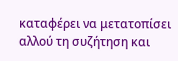καταφέρει να μετατοπίσει αλλού τη συζήτηση και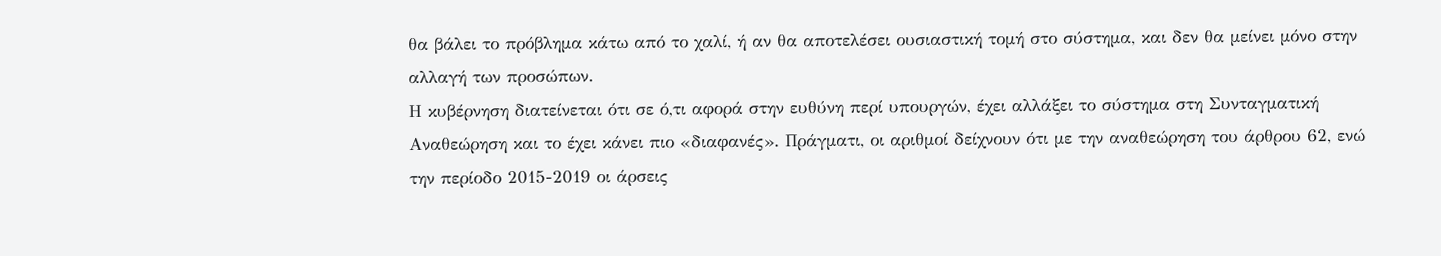θα βάλει το πρόβλημα κάτω από το χαλί, ή αν θα αποτελέσει ουσιαστική τομή στο σύστημα, και δεν θα μείνει μόνο στην αλλαγή των προσώπων.
Η κυβέρνηση διατείνεται ότι σε ό,τι αφορά στην ευθύνη περί υπουργών, έχει αλλάξει το σύστημα στη Συνταγματική Αναθεώρηση και το έχει κάνει πιο «διαφανές». Πράγματι, οι αριθμοί δείχνουν ότι με την αναθεώρηση του άρθρου 62, ενώ την περίοδο 2015-2019 οι άρσεις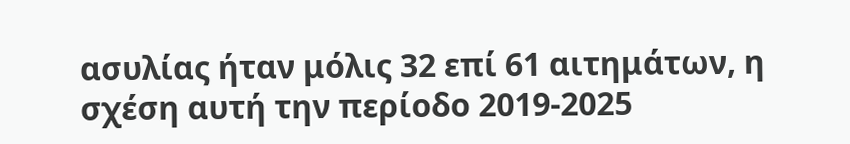ασυλίας ήταν μόλις 32 επί 61 αιτημάτων, η σχέση αυτή την περίοδο 2019-2025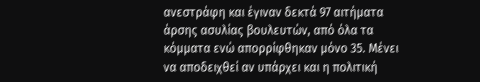ανεστράφη και έγιναν δεκτά 97 αιτήματα άρσης ασυλίας βουλευτών, από όλα τα κόμματα ενώ απορρίφθηκαν μόνο 35. Μένει να αποδειχθεί αν υπάρχει και η πολιτική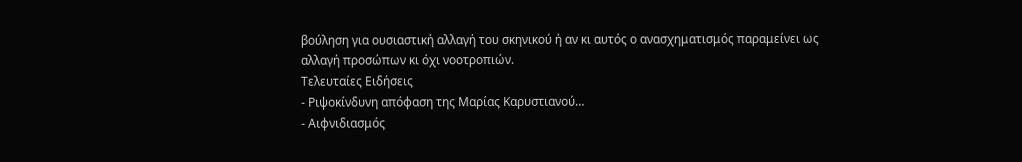βούληση για ουσιαστική αλλαγή του σκηνικού ή αν κι αυτός ο ανασχηματισμός παραμείνει ως αλλαγή προσώπων κι όχι νοοτροπιών.
Τελευταίες Ειδήσεις
- Ριψοκίνδυνη απόφαση της Μαρίας Καρυστιανού…
- Αιφνιδιασμός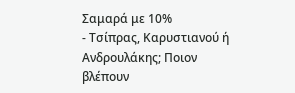Σαμαρά με 10%
- Τσίπρας, Καρυστιανού ή Ανδρουλάκης; Ποιον βλέπουν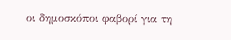οι δημοσκόποι φαβορί για τη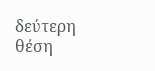δεύτερη θέση